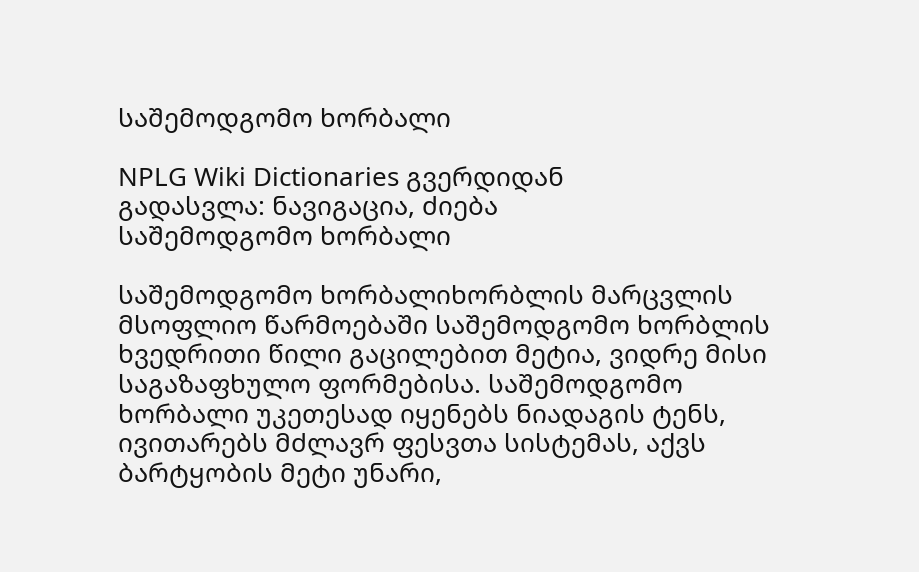საშემოდგომო ხორბალი

NPLG Wiki Dictionaries გვერდიდან
გადასვლა: ნავიგაცია, ძიება
საშემოდგომო ხორბალი

საშემოდგომო ხორბალიხორბლის მარცვლის მსოფლიო წარმოებაში საშემოდგომო ხორბლის ხვედრითი წილი გაცილებით მეტია, ვიდრე მისი საგაზაფხულო ფორმებისა. საშემოდგომო ხორბალი უკეთესად იყენებს ნიადაგის ტენს, ივითარებს მძლავრ ფესვთა სისტემას, აქვს ბარტყობის მეტი უნარი,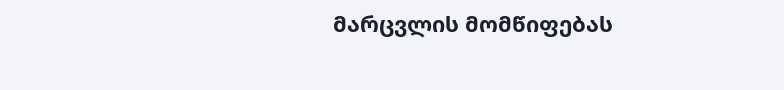მარცვლის მომწიფებას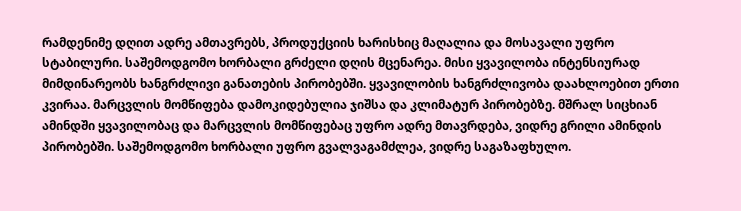რამდენიმე დღით ადრე ამთავრებს, პროდუქციის ხარისხიც მაღალია და მოსავალი უფრო სტაბილური. საშემოდგომო ხორბალი გრძელი დღის მცენარეა. მისი ყვავილობა ინტენსიურად მიმდინარეობს ხანგრძლივი განათების პირობებში. ყვავილობის ხანგრძლივობა დაახლოებით ერთი კვირაა. მარცვლის მომწიფება დამოკიდებულია ჯიშსა და კლიმატურ პირობებზე. მშრალ სიცხიან ამინდში ყვავილობაც და მარცვლის მომწიფებაც უფრო ადრე მთავრდება, ვიდრე გრილი ამინდის პირობებში. საშემოდგომო ხორბალი უფრო გვალვაგამძლეა, ვიდრე საგაზაფხულო.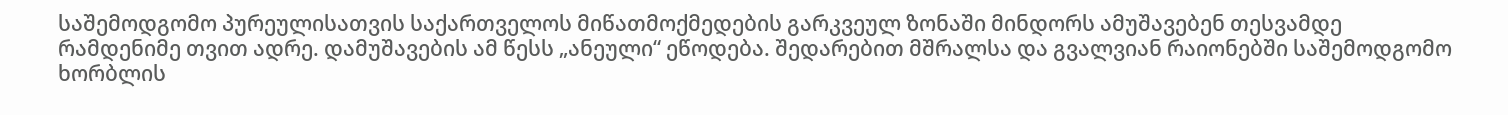საშემოდგომო პურეულისათვის საქართველოს მიწათმოქმედების გარკვეულ ზონაში მინდორს ამუშავებენ თესვამდე რამდენიმე თვით ადრე. დამუშავების ამ წესს „ანეული“ ეწოდება. შედარებით მშრალსა და გვალვიან რაიონებში საშემოდგომო ხორბლის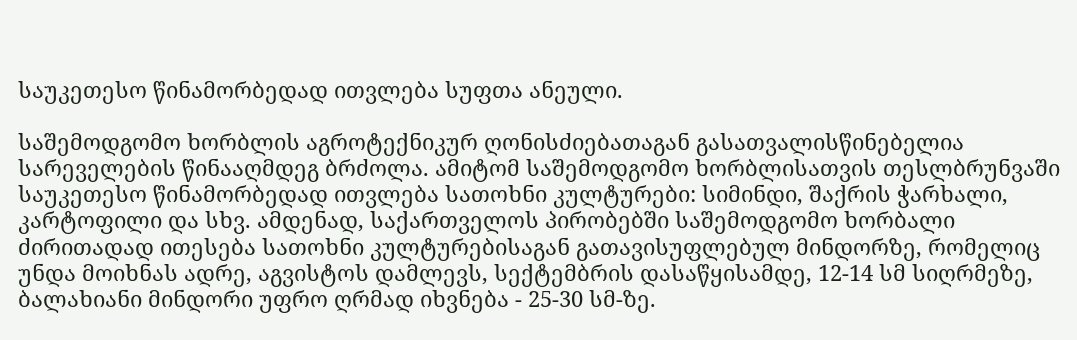საუკეთესო წინამორბედად ითვლება სუფთა ანეული.

საშემოდგომო ხორბლის აგროტექნიკურ ღონისძიებათაგან გასათვალისწინებელია სარეველების წინააღმდეგ ბრძოლა. ამიტომ საშემოდგომო ხორბლისათვის თესლბრუნვაში საუკეთესო წინამორბედად ითვლება სათოხნი კულტურები: სიმინდი, შაქრის ჭარხალი, კარტოფილი და სხვ. ამდენად, საქართველოს პირობებში საშემოდგომო ხორბალი ძირითადად ითესება სათოხნი კულტურებისაგან გათავისუფლებულ მინდორზე, რომელიც უნდა მოიხნას ადრე, აგვისტოს დამლევს, სექტემბრის დასაწყისამდე, 12-14 სმ სიღრმეზე, ბალახიანი მინდორი უფრო ღრმად იხვნება - 25-30 სმ-ზე.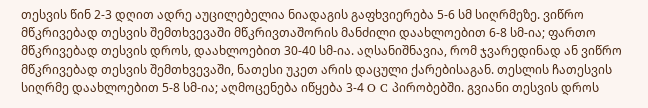თესვის წინ 2-3 დღით ადრე აუცილებელია ნიადაგის გაფხვიერება 5-6 სმ სიღრმეზე. ვიწრო მწკრივებად თესვის შემთხვევაში მწკრივთაშორის მანძილი დაახლოებით 6-8 სმ-ია; ფართო მწკრივებად თესვის დროს, დაახლოებით 30-40 სმ-ია. აღსანიშნავია, რომ ჯვარედინად ან ვიწრო მწკრივებად თესვის შემთხვევაში, ნათესი უკეთ არის დაცული ქარებისაგან. თესლის ჩათესვის სიღრმე დაახლოებით 5-8 სმ-ია; აღმოცენება იწყება 3-4 O C პირობებში. გვიანი თესვის დროს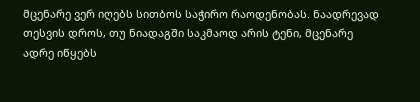მცენარე ვერ იღებს სითბოს საჭირო რაოდენობას. ნაადრევად თესვის დროს, თუ ნიადაგში საკმაოდ არის ტენი, მცენარე ადრე იწყებს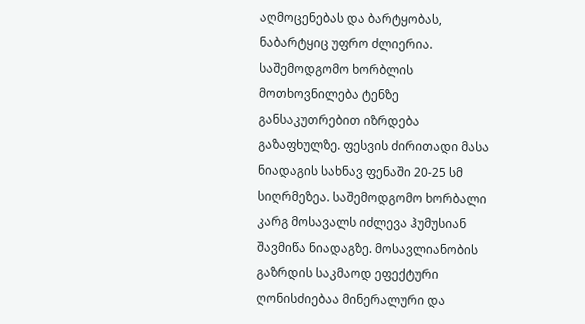აღმოცენებას და ბარტყობას, ნაბარტყიც უფრო ძლიერია. საშემოდგომო ხორბლის მოთხოვნილება ტენზე განსაკუთრებით იზრდება გაზაფხულზე. ფესვის ძირითადი მასა ნიადაგის სახნავ ფენაში 20-25 სმ სიღრმეზეა. საშემოდგომო ხორბალი კარგ მოსავალს იძლევა ჰუმუსიან შავმიწა ნიადაგზე. მოსავლიანობის გაზრდის საკმაოდ ეფექტური ღონისძიებაა მინერალური და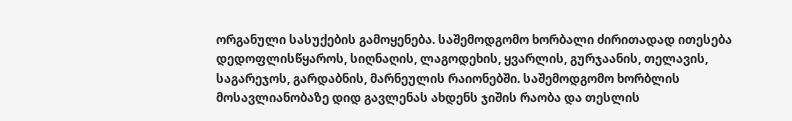ორგანული სასუქების გამოყენება. საშემოდგომო ხორბალი ძირითადად ითესება დედოფლისწყაროს, სიღნაღის, ლაგოდეხის, ყვარლის, გურჯაანის, თელავის, საგარეჯოს, გარდაბნის, მარნეულის რაიონებში. საშემოდგომო ხორბლის მოსავლიანობაზე დიდ გავლენას ახდენს ჯიშის რაობა და თესლის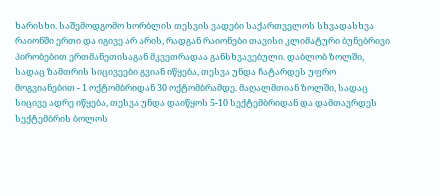ხარისხი. საშემოდგომო ხორბლის თესვის ვადები საქართველოს სხვადასხვა რაიონში ერთი და იგივე არ არის, რადგან რაიონები თავისი კლიმატური ბუნებრივი პირობებით ერთმანეთისაგან მკვეთრადაა განსხვავებული. დაბლობ ზოლში, სადაც ზამთრის სიცივეები გვიან იწყება, თესვა უნდა ჩატარდეს უფრო მოგვიანებით - 1 ოქტომბრიდან 30 ოქტომბრამდე. მაღალმთიან ზოლში, სადაც სიცივე ადრე იწყება, თესვა უნდა დაიწყოს 5-10 სექტემბრიდან და დამთავრდეს სექტემბრის ბოლოს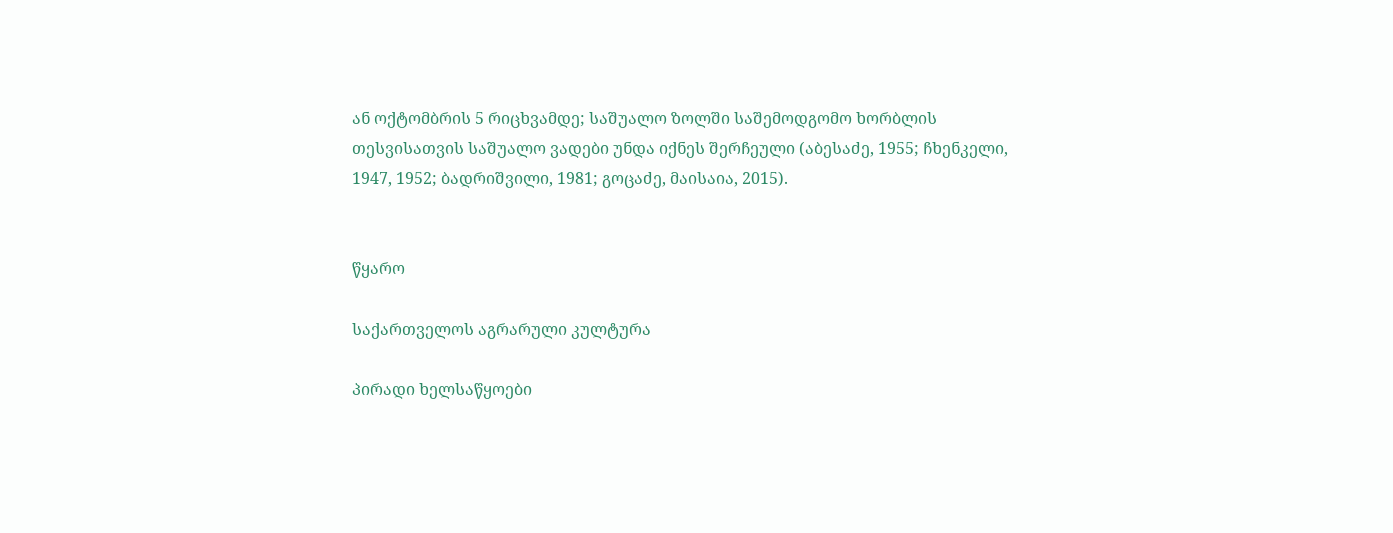ან ოქტომბრის 5 რიცხვამდე; საშუალო ზოლში საშემოდგომო ხორბლის თესვისათვის საშუალო ვადები უნდა იქნეს შერჩეული (აბესაძე, 1955; ჩხენკელი, 1947, 1952; ბადრიშვილი, 1981; გოცაძე, მაისაია, 2015).


წყარო

საქართველოს აგრარული კულტურა

პირადი ხელსაწყოები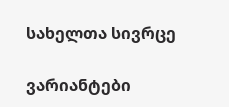სახელთა სივრცე

ვარიანტები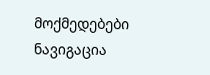მოქმედებები
ნავიგაცია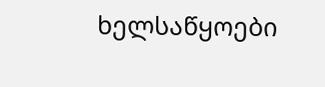ხელსაწყოები